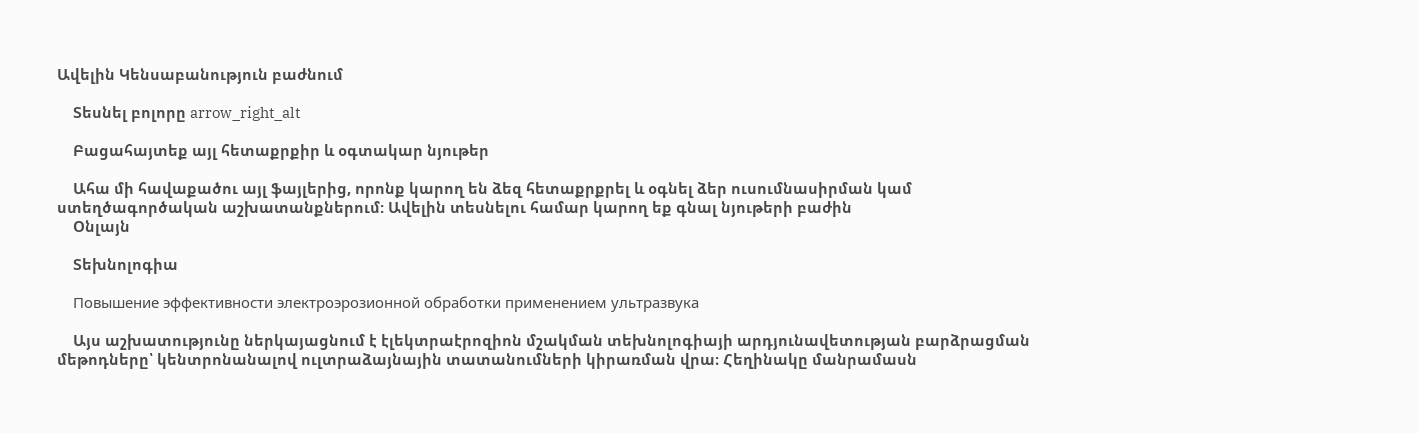Ավելին Կենսաբանություն բաժնում

    Տեսնել բոլորը arrow_right_alt

    Բացահայտեք այլ հետաքրքիր և օգտակար նյութեր

    Ահա մի հավաքածու այլ ֆայլերից, որոնք կարող են ձեզ հետաքրքրել և օգնել ձեր ուսումնասիրման կամ ստեղծագործական աշխատանքներում: Ավելին տեսնելու համար կարող եք գնալ նյութերի բաժին
    Օնլայն

    Տեխնոլոգիա

    Повышение эффективности электроэрозионной обработки применением ультразвука

    Այս աշխատությունը ներկայացնում է էլեկտրաէրոզիոն մշակման տեխնոլոգիայի արդյունավետության բարձրացման մեթոդները՝ կենտրոնանալով ուլտրաձայնային տատանումների կիրառման վրա։ Հեղինակը մանրամասն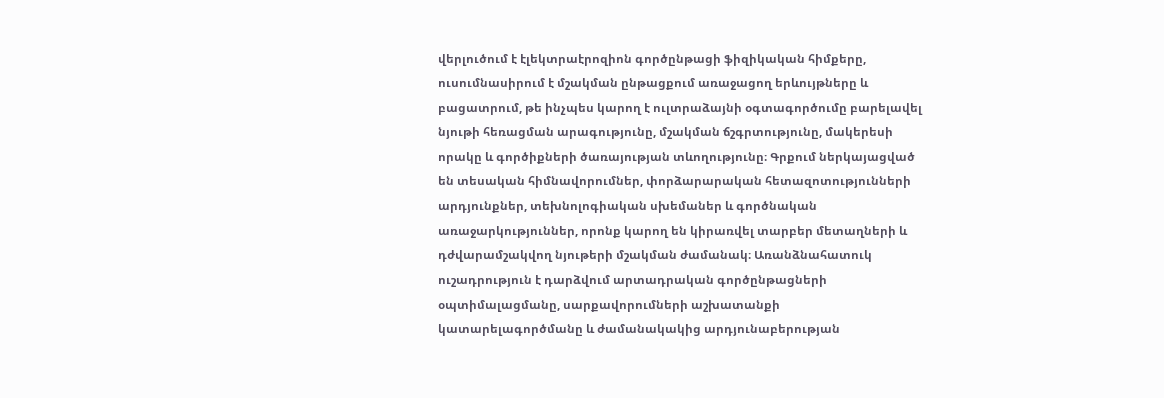վերլուծում է էլեկտրաէրոզիոն գործընթացի ֆիզիկական հիմքերը, ուսումնասիրում է մշակման ընթացքում առաջացող երևույթները և բացատրում, թե ինչպես կարող է ուլտրաձայնի օգտագործումը բարելավել նյութի հեռացման արագությունը, մշակման ճշգրտությունը, մակերեսի որակը և գործիքների ծառայության տևողությունը։ Գրքում ներկայացված են տեսական հիմնավորումներ, փորձարարական հետազոտությունների արդյունքներ, տեխնոլոգիական սխեմաներ և գործնական առաջարկություններ, որոնք կարող են կիրառվել տարբեր մետաղների և դժվարամշակվող նյութերի մշակման ժամանակ։ Առանձնահատուկ ուշադրություն է դարձվում արտադրական գործընթացների օպտիմալացմանը, սարքավորումների աշխատանքի կատարելագործմանը և ժամանակակից արդյունաբերության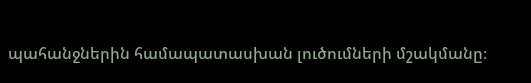պահանջներին համապատասխան լուծումների մշակմանը։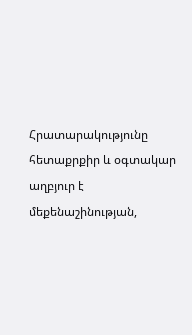Հրատարակությունը հետաքրքիր և օգտակար աղբյուր է մեքենաշինության,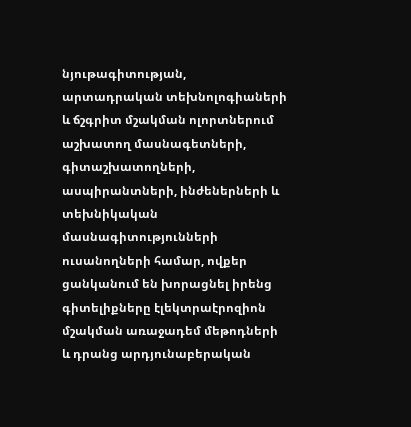նյութագիտության, արտադրական տեխնոլոգիաների և ճշգրիտ մշակման ոլորտներում աշխատող մասնագետների, գիտաշխատողների, ասպիրանտների, ինժեներների և տեխնիկական մասնագիտությունների ուսանողների համար, ովքեր ցանկանում են խորացնել իրենց գիտելիքները էլեկտրաէրոզիոն մշակման առաջադեմ մեթոդների և դրանց արդյունաբերական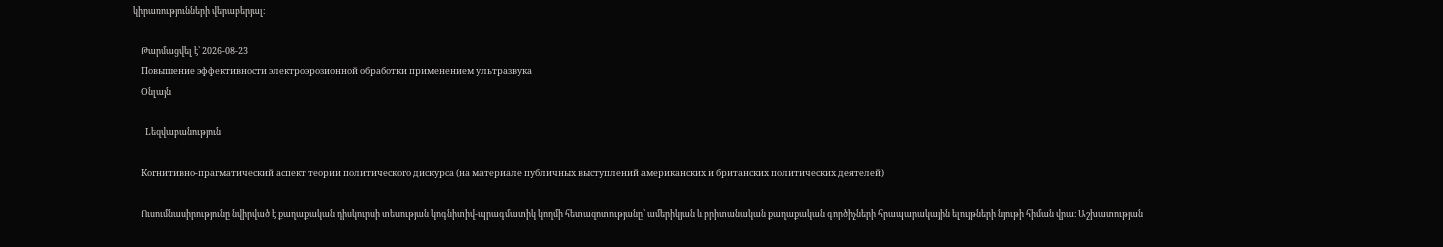կիրառությունների վերաբերյալ։

    Թարմացվել է՝ 2026-08-23
    Повышение эффективности электроэрозионной обработки применением ультразвука
    Օնլայն

    Lեզվաբանություն

    Когнитивно-прагматический аспект теории политического дискурса (на материале публичных выступлений американских и британских политических деятелей)

    Ուսումնասիրությունը նվիրված է քաղաքական դիսկուրսի տեսության կոգնիտիվ-պրագմատիկ կողմի հետազոտությանը՝ ամերիկյան և բրիտանական քաղաքական գործիչների հրապարակային ելույթների նյութի հիման վրա։ Աշխատության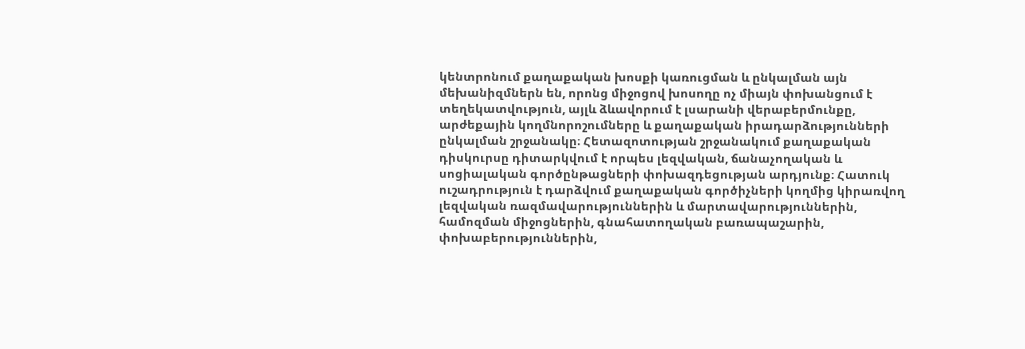կենտրոնում քաղաքական խոսքի կառուցման և ընկալման այն մեխանիզմներն են, որոնց միջոցով խոսողը ոչ միայն փոխանցում է տեղեկատվություն, այլև ձևավորում է լսարանի վերաբերմունքը, արժեքային կողմնորոշումները և քաղաքական իրադարձությունների ընկալման շրջանակը։ Հետազոտության շրջանակում քաղաքական դիսկուրսը դիտարկվում է որպես լեզվական, ճանաչողական և սոցիալական գործընթացների փոխազդեցության արդյունք։ Հատուկ ուշադրություն է դարձվում քաղաքական գործիչների կողմից կիրառվող լեզվական ռազմավարություններին և մարտավարություններին, համոզման միջոցներին, գնահատողական բառապաշարին, փոխաբերություններին,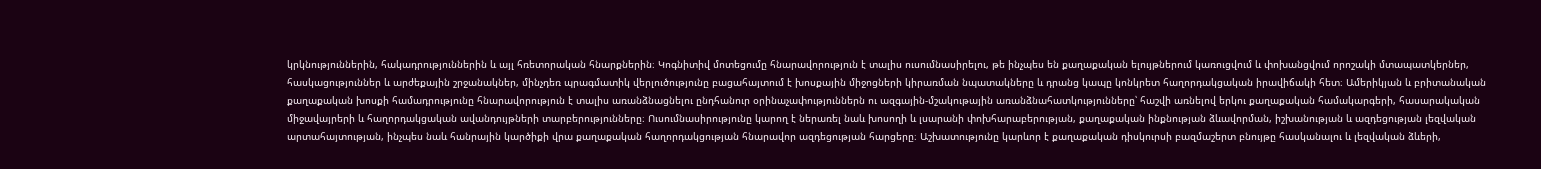կրկնություններին, հակադրություններին և այլ հռետորական հնարքներին։ Կոգնիտիվ մոտեցումը հնարավորություն է տալիս ուսումնասիրելու, թե ինչպես են քաղաքական ելույթներում կառուցվում և փոխանցվում որոշակի մտապատկերներ, հասկացություններ և արժեքային շրջանակներ, մինչդեռ պրագմատիկ վերլուծությունը բացահայտում է խոսքային միջոցների կիրառման նպատակները և դրանց կապը կոնկրետ հաղորդակցական իրավիճակի հետ։ Ամերիկյան և բրիտանական քաղաքական խոսքի համադրությունը հնարավորություն է տալիս առանձնացնելու ընդհանուր օրինաչափություններն ու ազգային-մշակութային առանձնահատկությունները՝ հաշվի առնելով երկու քաղաքական համակարգերի, հասարակական միջավայրերի և հաղորդակցական ավանդույթների տարբերությունները։ Ուսումնասիրությունը կարող է ներառել նաև խոսողի և լսարանի փոխհարաբերության, քաղաքական ինքնության ձևավորման, իշխանության և ազդեցության լեզվական արտահայտության, ինչպես նաև հանրային կարծիքի վրա քաղաքական հաղորդակցության հնարավոր ազդեցության հարցերը։ Աշխատությունը կարևոր է քաղաքական դիսկուրսի բազմաշերտ բնույթը հասկանալու և լեզվական ձևերի,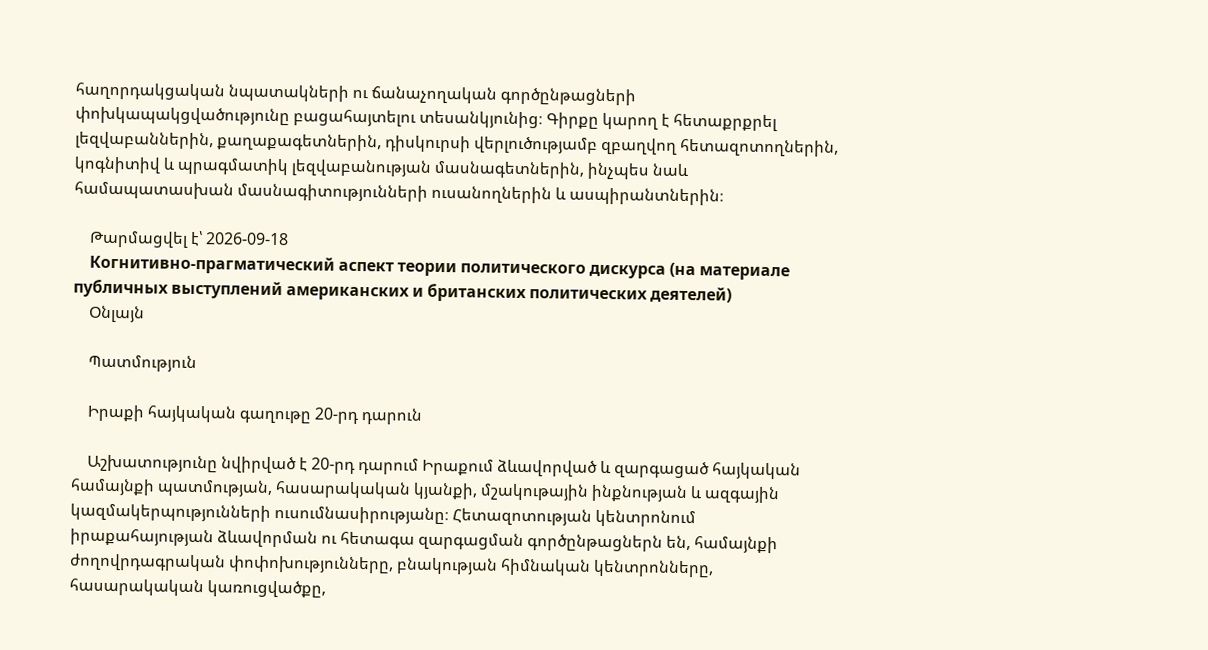հաղորդակցական նպատակների ու ճանաչողական գործընթացների փոխկապակցվածությունը բացահայտելու տեսանկյունից։ Գիրքը կարող է հետաքրքրել լեզվաբաններին, քաղաքագետներին, դիսկուրսի վերլուծությամբ զբաղվող հետազոտողներին, կոգնիտիվ և պրագմատիկ լեզվաբանության մասնագետներին, ինչպես նաև համապատասխան մասնագիտությունների ուսանողներին և ասպիրանտներին։

    Թարմացվել է՝ 2026-09-18
    Когнитивно-прагматический аспект теории политического дискурса (на материале публичных выступлений американских и британских политических деятелей)
    Օնլայն

    Պատմություն

    Իրաքի հայկական գաղութը 20-րդ դարուն

    Աշխատությունը նվիրված է 20-րդ դարում Իրաքում ձևավորված և զարգացած հայկական համայնքի պատմության, հասարակական կյանքի, մշակութային ինքնության և ազգային կազմակերպությունների ուսումնասիրությանը։ Հետազոտության կենտրոնում իրաքահայության ձևավորման ու հետագա զարգացման գործընթացներն են, համայնքի ժողովրդագրական փոփոխությունները, բնակության հիմնական կենտրոնները, հասարակական կառուցվածքը,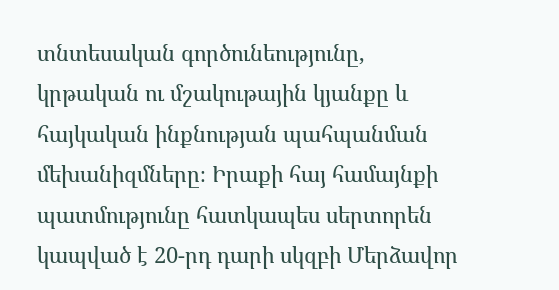տնտեսական գործունեությունը, կրթական ու մշակութային կյանքը և հայկական ինքնության պահպանման մեխանիզմները։ Իրաքի հայ համայնքի պատմությունը հատկապես սերտորեն կապված է 20-րդ դարի սկզբի Մերձավոր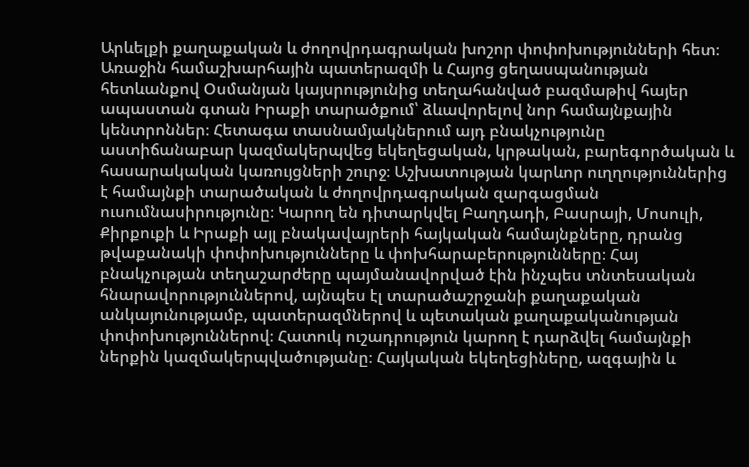Արևելքի քաղաքական և ժողովրդագրական խոշոր փոփոխությունների հետ։ Առաջին համաշխարհային պատերազմի և Հայոց ցեղասպանության հետևանքով Օսմանյան կայսրությունից տեղահանված բազմաթիվ հայեր ապաստան գտան Իրաքի տարածքում՝ ձևավորելով նոր համայնքային կենտրոններ։ Հետագա տասնամյակներում այդ բնակչությունը աստիճանաբար կազմակերպվեց եկեղեցական, կրթական, բարեգործական և հասարակական կառույցների շուրջ։ Աշխատության կարևոր ուղղություններից է համայնքի տարածական և ժողովրդագրական զարգացման ուսումնասիրությունը։ Կարող են դիտարկվել Բաղդադի, Բասրայի, Մոսուլի, Քիրքուքի և Իրաքի այլ բնակավայրերի հայկական համայնքները, դրանց թվաքանակի փոփոխությունները և փոխհարաբերությունները։ Հայ բնակչության տեղաշարժերը պայմանավորված էին ինչպես տնտեսական հնարավորություններով, այնպես էլ տարածաշրջանի քաղաքական անկայունությամբ, պատերազմներով և պետական քաղաքականության փոփոխություններով։ Հատուկ ուշադրություն կարող է դարձվել համայնքի ներքին կազմակերպվածությանը։ Հայկական եկեղեցիները, ազգային և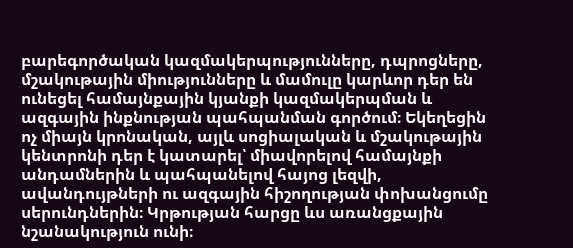բարեգործական կազմակերպությունները, դպրոցները, մշակութային միությունները և մամուլը կարևոր դեր են ունեցել համայնքային կյանքի կազմակերպման և ազգային ինքնության պահպանման գործում։ Եկեղեցին ոչ միայն կրոնական, այլև սոցիալական և մշակութային կենտրոնի դեր է կատարել՝ միավորելով համայնքի անդամներին և պահպանելով հայոց լեզվի, ավանդույթների ու ազգային հիշողության փոխանցումը սերունդներին։ Կրթության հարցը ևս առանցքային նշանակություն ունի։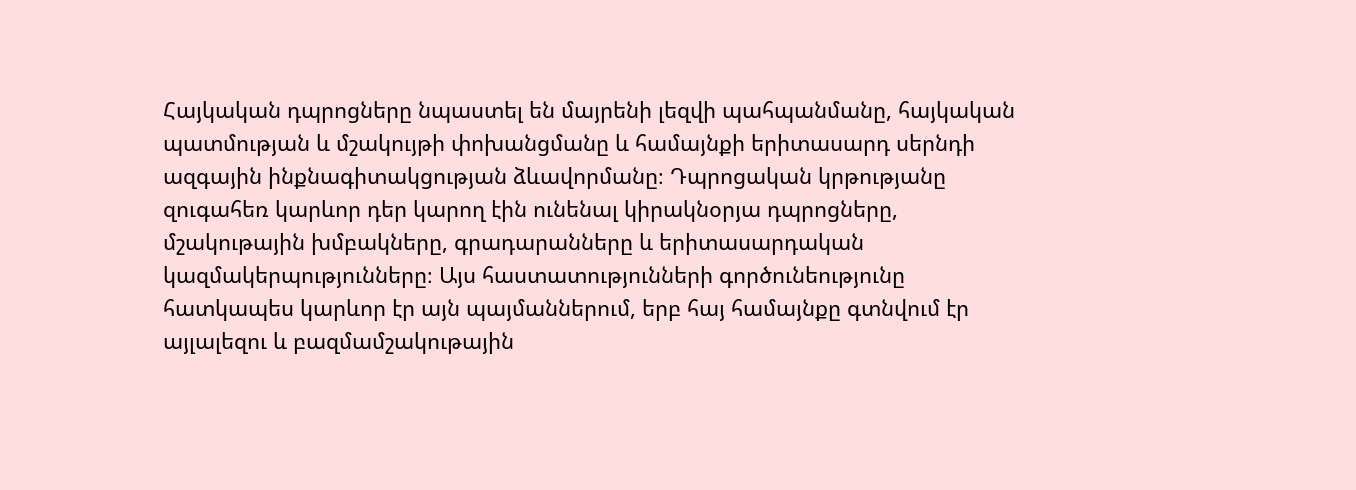Հայկական դպրոցները նպաստել են մայրենի լեզվի պահպանմանը, հայկական պատմության և մշակույթի փոխանցմանը և համայնքի երիտասարդ սերնդի ազգային ինքնագիտակցության ձևավորմանը։ Դպրոցական կրթությանը զուգահեռ կարևոր դեր կարող էին ունենալ կիրակնօրյա դպրոցները, մշակութային խմբակները, գրադարանները և երիտասարդական կազմակերպությունները։ Այս հաստատությունների գործունեությունը հատկապես կարևոր էր այն պայմաններում, երբ հայ համայնքը գտնվում էր այլալեզու և բազմամշակութային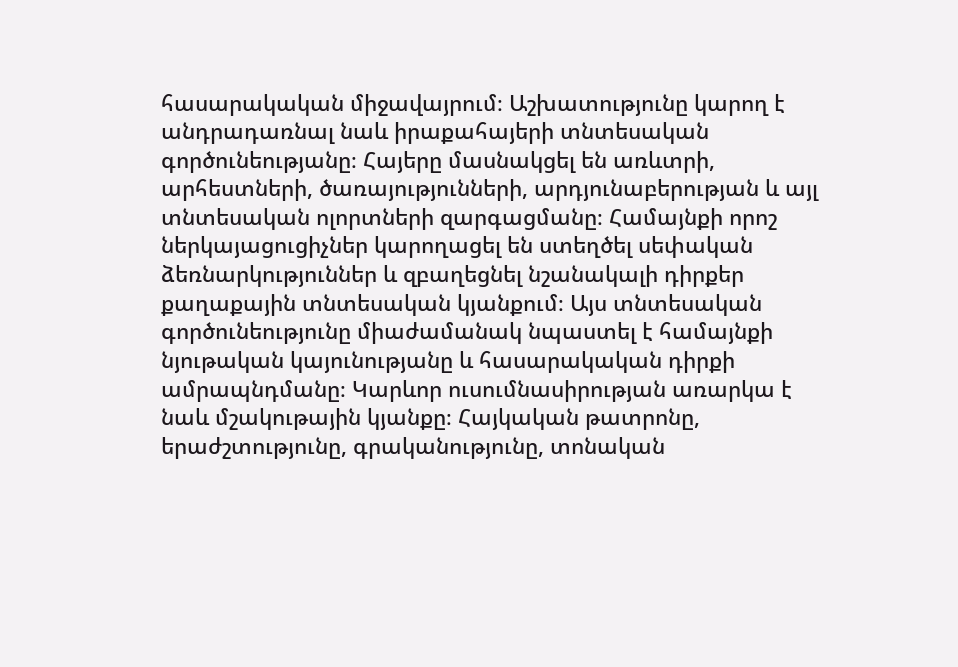հասարակական միջավայրում։ Աշխատությունը կարող է անդրադառնալ նաև իրաքահայերի տնտեսական գործունեությանը։ Հայերը մասնակցել են առևտրի, արհեստների, ծառայությունների, արդյունաբերության և այլ տնտեսական ոլորտների զարգացմանը։ Համայնքի որոշ ներկայացուցիչներ կարողացել են ստեղծել սեփական ձեռնարկություններ և զբաղեցնել նշանակալի դիրքեր քաղաքային տնտեսական կյանքում։ Այս տնտեսական գործունեությունը միաժամանակ նպաստել է համայնքի նյութական կայունությանը և հասարակական դիրքի ամրապնդմանը։ Կարևոր ուսումնասիրության առարկա է նաև մշակութային կյանքը։ Հայկական թատրոնը, երաժշտությունը, գրականությունը, տոնական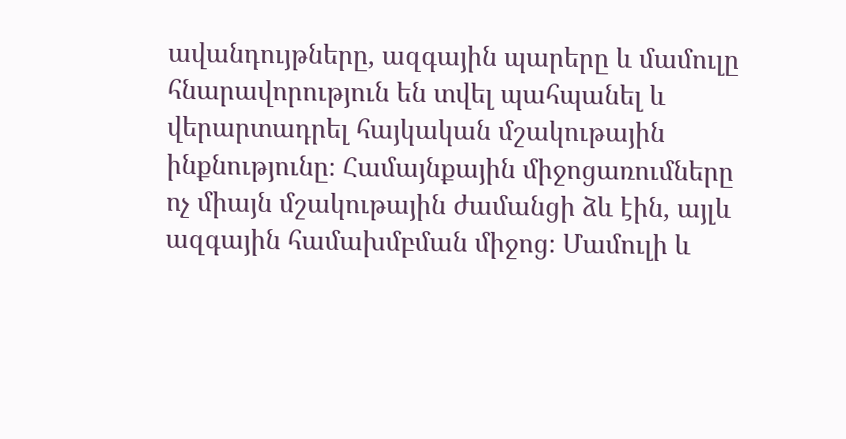ավանդույթները, ազգային պարերը և մամուլը հնարավորություն են տվել պահպանել և վերարտադրել հայկական մշակութային ինքնությունը։ Համայնքային միջոցառումները ոչ միայն մշակութային ժամանցի ձև էին, այլև ազգային համախմբման միջոց։ Մամուլի և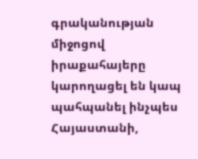գրականության միջոցով իրաքահայերը կարողացել են կապ պահպանել ինչպես Հայաստանի,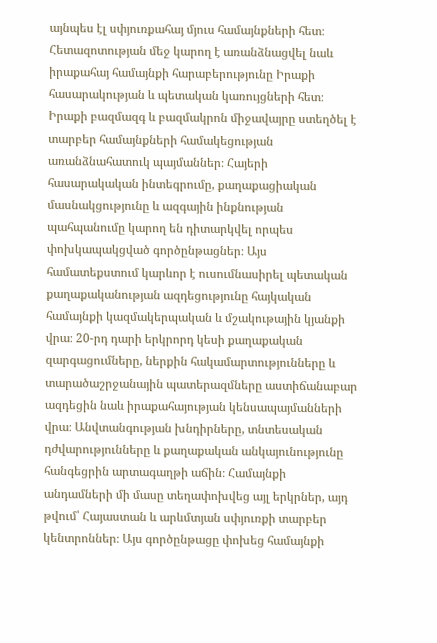այնպես էլ սփյուռքահայ մյուս համայնքների հետ։ Հետազոտության մեջ կարող է առանձնացվել նաև իրաքահայ համայնքի հարաբերությունը Իրաքի հասարակության և պետական կառույցների հետ։ Իրաքի բազմազգ և բազմակրոն միջավայրը ստեղծել է տարբեր համայնքների համակեցության առանձնահատուկ պայմաններ։ Հայերի հասարակական ինտեգրումը, քաղաքացիական մասնակցությունը և ազգային ինքնության պահպանումը կարող են դիտարկվել որպես փոխկապակցված գործընթացներ։ Այս համատեքստում կարևոր է ուսումնասիրել պետական քաղաքականության ազդեցությունը հայկական համայնքի կազմակերպական և մշակութային կյանքի վրա։ 20-րդ դարի երկրորդ կեսի քաղաքական զարգացումները, ներքին հակամարտությունները և տարածաշրջանային պատերազմները աստիճանաբար ազդեցին նաև իրաքահայության կենսապայմանների վրա։ Անվտանգության խնդիրները, տնտեսական դժվարությունները և քաղաքական անկայունությունը հանգեցրին արտագաղթի աճին։ Համայնքի անդամների մի մասը տեղափոխվեց այլ երկրներ, այդ թվում՝ Հայաստան և արևմտյան սփյուռքի տարբեր կենտրոններ։ Այս գործընթացը փոխեց համայնքի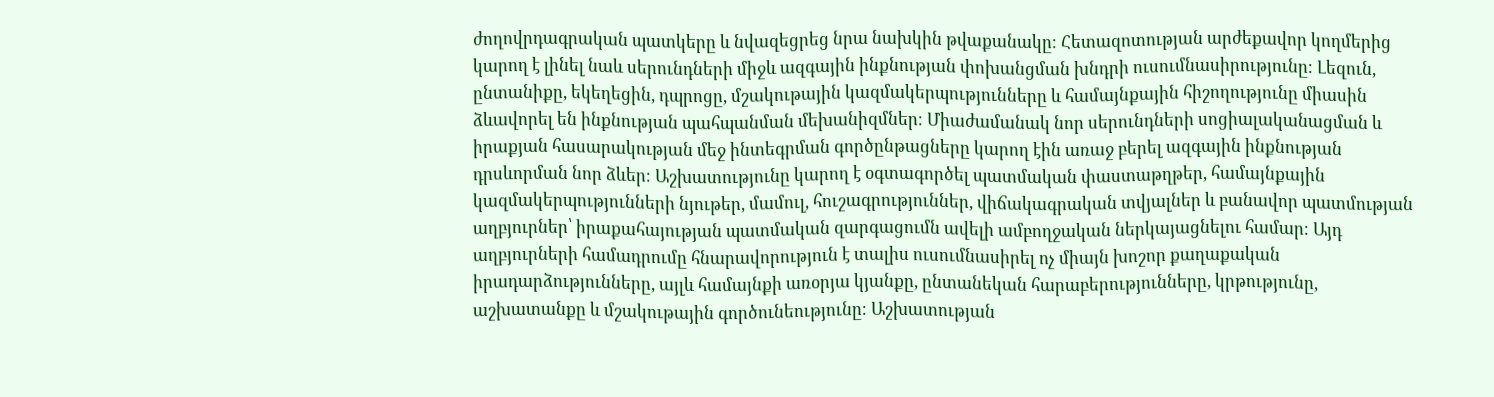ժողովրդագրական պատկերը և նվազեցրեց նրա նախկին թվաքանակը։ Հետազոտության արժեքավոր կողմերից կարող է լինել նաև սերունդների միջև ազգային ինքնության փոխանցման խնդրի ուսումնասիրությունը։ Լեզուն, ընտանիքը, եկեղեցին, դպրոցը, մշակութային կազմակերպությունները և համայնքային հիշողությունը միասին ձևավորել են ինքնության պահպանման մեխանիզմներ։ Միաժամանակ նոր սերունդների սոցիալականացման և իրաքյան հասարակության մեջ ինտեգրման գործընթացները կարող էին առաջ բերել ազգային ինքնության դրսևորման նոր ձևեր։ Աշխատությունը կարող է օգտագործել պատմական փաստաթղթեր, համայնքային կազմակերպությունների նյութեր, մամուլ, հուշագրություններ, վիճակագրական տվյալներ և բանավոր պատմության աղբյուրներ՝ իրաքահայության պատմական զարգացումն ավելի ամբողջական ներկայացնելու համար։ Այդ աղբյուրների համադրումը հնարավորություն է տալիս ուսումնասիրել ոչ միայն խոշոր քաղաքական իրադարձությունները, այլև համայնքի առօրյա կյանքը, ընտանեկան հարաբերությունները, կրթությունը, աշխատանքը և մշակութային գործունեությունը։ Աշխատության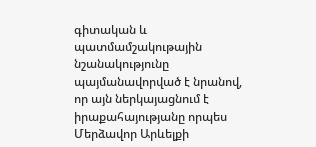գիտական և պատմամշակութային նշանակությունը պայմանավորված է նրանով, որ այն ներկայացնում է իրաքահայությանը որպես Մերձավոր Արևելքի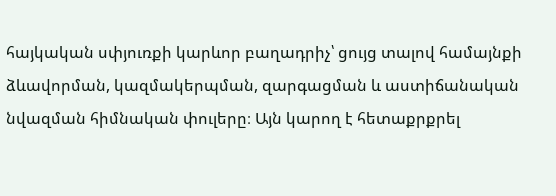հայկական սփյուռքի կարևոր բաղադրիչ՝ ցույց տալով համայնքի ձևավորման, կազմակերպման, զարգացման և աստիճանական նվազման հիմնական փուլերը։ Այն կարող է հետաքրքրել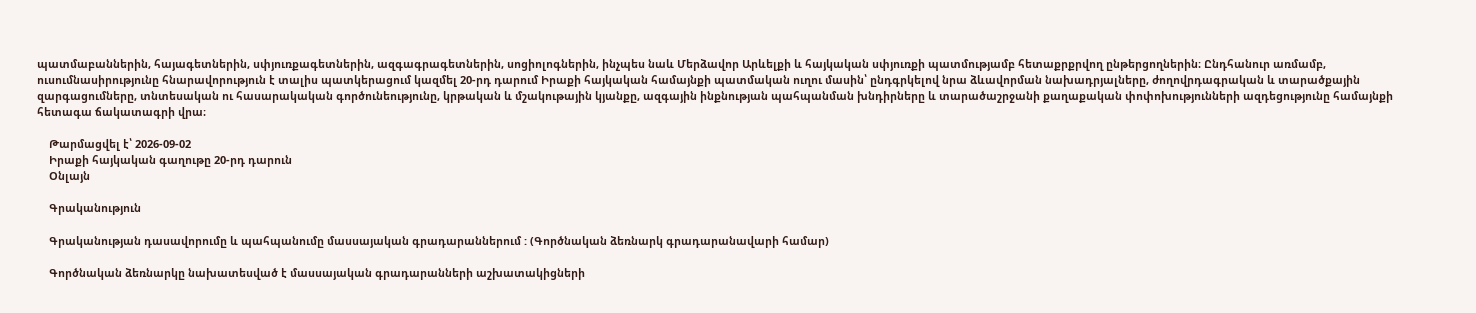պատմաբաններին, հայագետներին, սփյուռքագետներին, ազգագրագետներին, սոցիոլոգներին, ինչպես նաև Մերձավոր Արևելքի և հայկական սփյուռքի պատմությամբ հետաքրքրվող ընթերցողներին։ Ընդհանուր առմամբ, ուսումնասիրությունը հնարավորություն է տալիս պատկերացում կազմել 20-րդ դարում Իրաքի հայկական համայնքի պատմական ուղու մասին՝ ընդգրկելով նրա ձևավորման նախադրյալները, ժողովրդագրական և տարածքային զարգացումները, տնտեսական ու հասարակական գործունեությունը, կրթական և մշակութային կյանքը, ազգային ինքնության պահպանման խնդիրները և տարածաշրջանի քաղաքական փոփոխությունների ազդեցությունը համայնքի հետագա ճակատագրի վրա։

    Թարմացվել է՝ 2026-09-02
    Իրաքի հայկական գաղութը 20-րդ դարուն
    Օնլայն

    Գրականություն

    Գրականության դասավորումը և պահպանումը մասսայական գրադարաններում : (Գործնական ձեռնարկ գրադարանավարի համար)

    Գործնական ձեռնարկը նախատեսված է մասսայական գրադարանների աշխատակիցների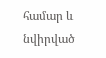համար և նվիրված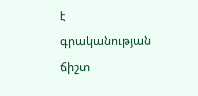է գրականության ճիշտ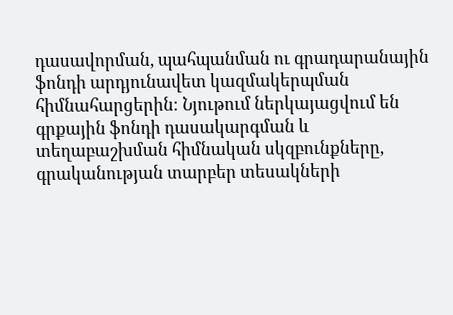դասավորման, պահպանման ու գրադարանային ֆոնդի արդյունավետ կազմակերպման հիմնահարցերին։ Նյութում ներկայացվում են գրքային ֆոնդի դասակարգման և տեղաբաշխման հիմնական սկզբունքները, գրականության տարբեր տեսակների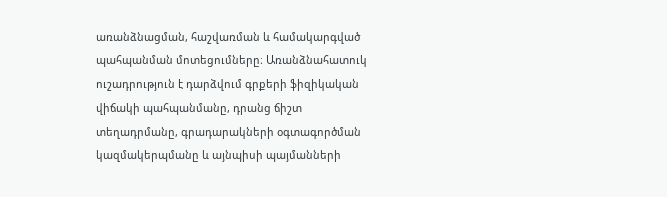առանձնացման, հաշվառման և համակարգված պահպանման մոտեցումները։ Առանձնահատուկ ուշադրություն է դարձվում գրքերի ֆիզիկական վիճակի պահպանմանը, դրանց ճիշտ տեղադրմանը, գրադարակների օգտագործման կազմակերպմանը և այնպիսի պայմանների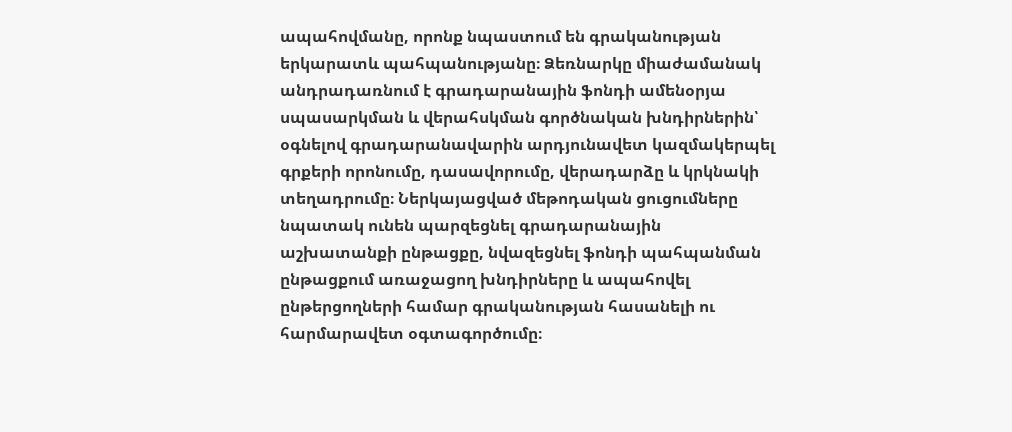ապահովմանը, որոնք նպաստում են գրականության երկարատև պահպանությանը։ Ձեռնարկը միաժամանակ անդրադառնում է գրադարանային ֆոնդի ամենօրյա սպասարկման և վերահսկման գործնական խնդիրներին՝ օգնելով գրադարանավարին արդյունավետ կազմակերպել գրքերի որոնումը, դասավորումը, վերադարձը և կրկնակի տեղադրումը։ Ներկայացված մեթոդական ցուցումները նպատակ ունեն պարզեցնել գրադարանային աշխատանքի ընթացքը, նվազեցնել ֆոնդի պահպանման ընթացքում առաջացող խնդիրները և ապահովել ընթերցողների համար գրականության հասանելի ու հարմարավետ օգտագործումը։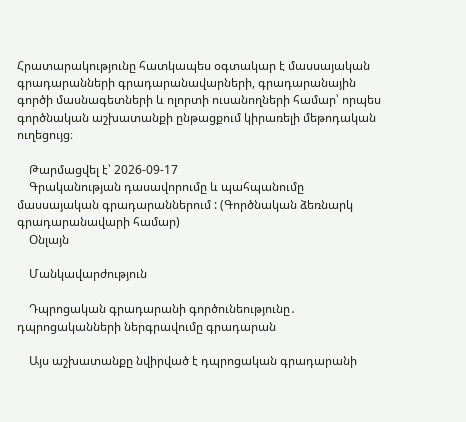Հրատարակությունը հատկապես օգտակար է մասսայական գրադարանների գրադարանավարների, գրադարանային գործի մասնագետների և ոլորտի ուսանողների համար՝ որպես գործնական աշխատանքի ընթացքում կիրառելի մեթոդական ուղեցույց։

    Թարմացվել է՝ 2026-09-17
    Գրականության դասավորումը և պահպանումը մասսայական գրադարաններում : (Գործնական ձեռնարկ գրադարանավարի համար)
    Օնլայն

    Մանկավարժություն

    Դպրոցական գրադարանի գործունեությունը․ դպրոցականների ներգրավումը գրադարան

    Այս աշխատանքը նվիրված է դպրոցական գրադարանի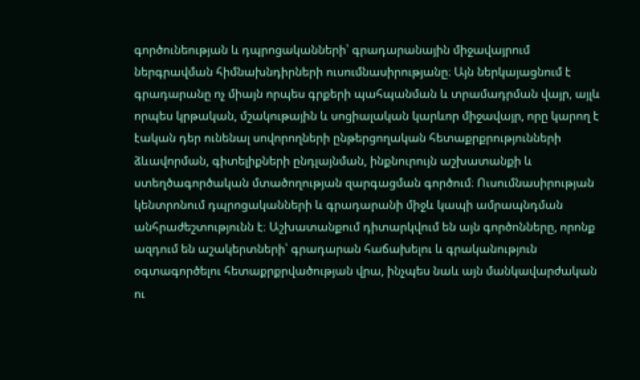գործունեության և դպրոցականների՝ գրադարանային միջավայրում ներգրավման հիմնախնդիրների ուսումնասիրությանը։ Այն ներկայացնում է գրադարանը ոչ միայն որպես գրքերի պահպանման և տրամադրման վայր, այլև որպես կրթական, մշակութային և սոցիալական կարևոր միջավայր, որը կարող է էական դեր ունենալ սովորողների ընթերցողական հետաքրքրությունների ձևավորման, գիտելիքների ընդլայնման, ինքնուրույն աշխատանքի և ստեղծագործական մտածողության զարգացման գործում։ Ուսումնասիրության կենտրոնում դպրոցականների և գրադարանի միջև կապի ամրապնդման անհրաժեշտությունն է։ Աշխատանքում դիտարկվում են այն գործոնները, որոնք ազդում են աշակերտների՝ գրադարան հաճախելու և գրականություն օգտագործելու հետաքրքրվածության վրա, ինչպես նաև այն մանկավարժական ու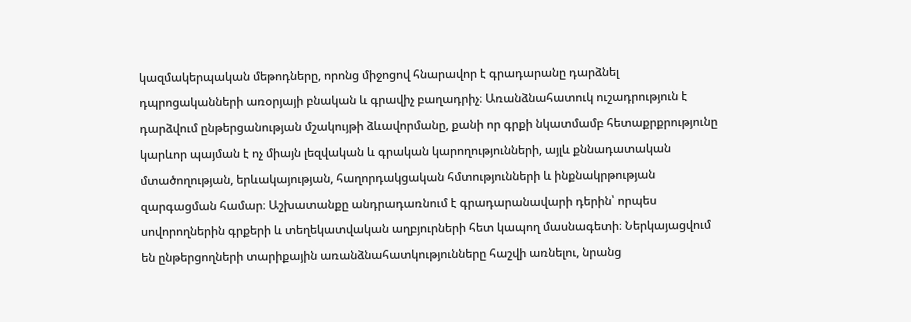կազմակերպական մեթոդները, որոնց միջոցով հնարավոր է գրադարանը դարձնել դպրոցականների առօրյայի բնական և գրավիչ բաղադրիչ։ Առանձնահատուկ ուշադրություն է դարձվում ընթերցանության մշակույթի ձևավորմանը, քանի որ գրքի նկատմամբ հետաքրքրությունը կարևոր պայման է ոչ միայն լեզվական և գրական կարողությունների, այլև քննադատական մտածողության, երևակայության, հաղորդակցական հմտությունների և ինքնակրթության զարգացման համար։ Աշխատանքը անդրադառնում է գրադարանավարի դերին՝ որպես սովորողներին գրքերի և տեղեկատվական աղբյուրների հետ կապող մասնագետի։ Ներկայացվում են ընթերցողների տարիքային առանձնահատկությունները հաշվի առնելու, նրանց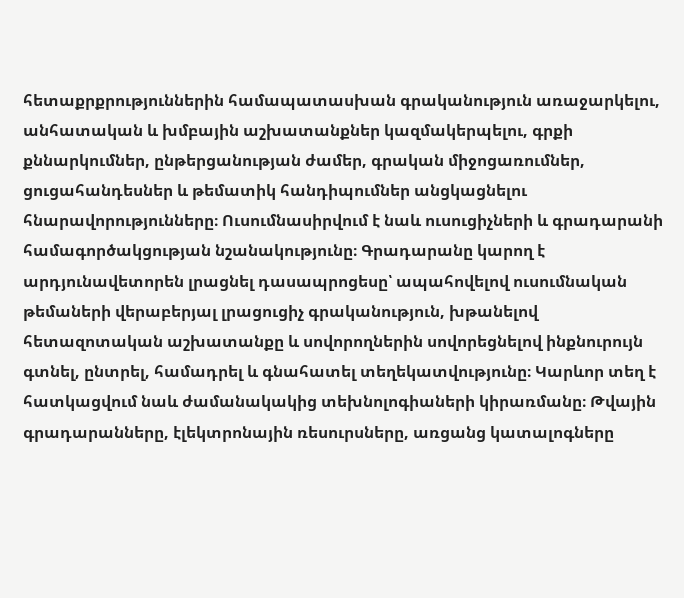հետաքրքրություններին համապատասխան գրականություն առաջարկելու, անհատական և խմբային աշխատանքներ կազմակերպելու, գրքի քննարկումներ, ընթերցանության ժամեր, գրական միջոցառումներ, ցուցահանդեսներ և թեմատիկ հանդիպումներ անցկացնելու հնարավորությունները։ Ուսումնասիրվում է նաև ուսուցիչների և գրադարանի համագործակցության նշանակությունը։ Գրադարանը կարող է արդյունավետորեն լրացնել դասապրոցեսը՝ ապահովելով ուսումնական թեմաների վերաբերյալ լրացուցիչ գրականություն, խթանելով հետազոտական աշխատանքը և սովորողներին սովորեցնելով ինքնուրույն գտնել, ընտրել, համադրել և գնահատել տեղեկատվությունը։ Կարևոր տեղ է հատկացվում նաև ժամանակակից տեխնոլոգիաների կիրառմանը։ Թվային գրադարանները, էլեկտրոնային ռեսուրսները, առցանց կատալոգները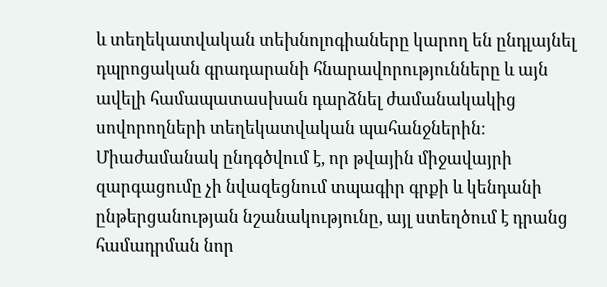և տեղեկատվական տեխնոլոգիաները կարող են ընդլայնել դպրոցական գրադարանի հնարավորությունները և այն ավելի համապատասխան դարձնել ժամանակակից սովորողների տեղեկատվական պահանջներին։ Միաժամանակ ընդգծվում է, որ թվային միջավայրի զարգացումը չի նվազեցնում տպագիր գրքի և կենդանի ընթերցանության նշանակությունը, այլ ստեղծում է դրանց համադրման նոր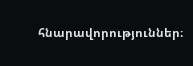հնարավորություններ։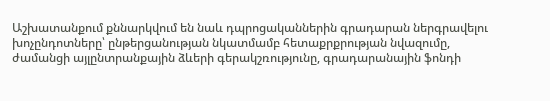Աշխատանքում քննարկվում են նաև դպրոցականներին գրադարան ներգրավելու խոչընդոտները՝ ընթերցանության նկատմամբ հետաքրքրության նվազումը, ժամանցի այլընտրանքային ձևերի գերակշռությունը, գրադարանային ֆոնդի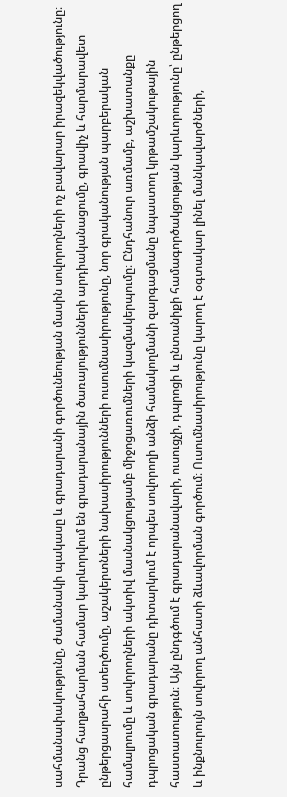սահմանափակությունը, ժամանակի պակասը և գրադարանի գործունեության մասին սովորողների ոչ բավարար իրազեկվածությունը։ Դրանց հաղթահարման համար կարևորվում են գրադարանային ծառայությունների արդիականացումը, գրավիչ և հարմարավետ ընթերցասրահի ստեղծումը, աշակերտների նախասիրությունների ուսումնասիրությունը, նոր գրականության պարբերական համալրումը և սովորողների ակտիվ մասնակցությամբ միջոցառումների կազմակերպումը։ Ընդհանուր առմամբ, աշխատանքը դպրոցական գրադարանը դիտարկում է որպես սովորողի անձի համակողմանի զարգացմանը նպաստող կրթամշակութային հաստատություն։ Այն ընդգծում է գրադարանավարի, ուսուցչի, դպրոցի և ընտանիքի համագործակցության կարևորությունը՝ ընթերցող և ինքնուրույն սովորող անհատի ձևավորման գործում։ Ուսումնասիրությունը կարող է օգտակար լինել մանկավարժների,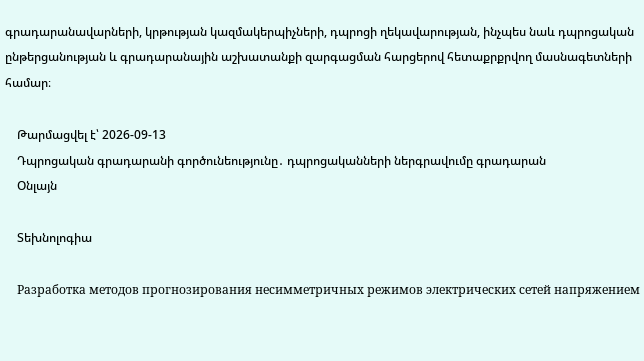գրադարանավարների, կրթության կազմակերպիչների, դպրոցի ղեկավարության, ինչպես նաև դպրոցական ընթերցանության և գրադարանային աշխատանքի զարգացման հարցերով հետաքրքրվող մասնագետների համար։

    Թարմացվել է՝ 2026-09-13
    Դպրոցական գրադարանի գործունեությունը․ դպրոցականների ներգրավումը գրադարան
    Օնլայն

    Տեխնոլոգիա

    Разработка методов прогнозирования несимметричных режимов электрических сетей напряжением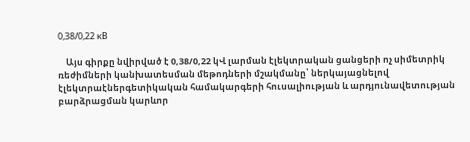0,38/0,22 кВ

    Այս գիրքը նվիրված է 0,38/0,22 կՎ լարման էլեկտրական ցանցերի ոչ սիմետրիկ ռեժիմների կանխատեսման մեթոդների մշակմանը՝ ներկայացնելով էլեկտրաէներգետիկական համակարգերի հուսալիության և արդյունավետության բարձրացման կարևոր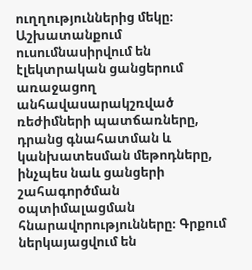ուղղություններից մեկը։ Աշխատանքում ուսումնասիրվում են էլեկտրական ցանցերում առաջացող անհավասարակշռված ռեժիմների պատճառները, դրանց գնահատման և կանխատեսման մեթոդները, ինչպես նաև ցանցերի շահագործման օպտիմալացման հնարավորությունները։ Գրքում ներկայացվում են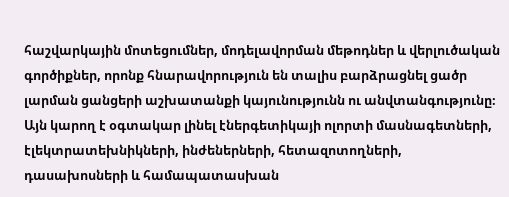հաշվարկային մոտեցումներ, մոդելավորման մեթոդներ և վերլուծական գործիքներ, որոնք հնարավորություն են տալիս բարձրացնել ցածր լարման ցանցերի աշխատանքի կայունությունն ու անվտանգությունը։ Այն կարող է օգտակար լինել էներգետիկայի ոլորտի մասնագետների, էլեկտրատեխնիկների, ինժեներների, հետազոտողների, դասախոսների և համապատասխան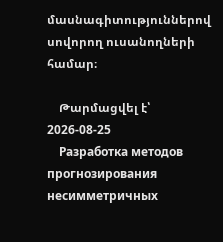մասնագիտություններով սովորող ուսանողների համար։

    Թարմացվել է՝ 2026-08-25
    Разработка методов прогнозирования несимметричных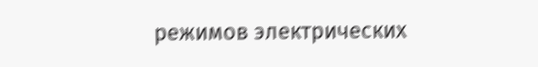режимов электрических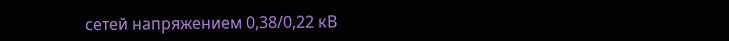сетей напряжением 0,38/0,22 кВ